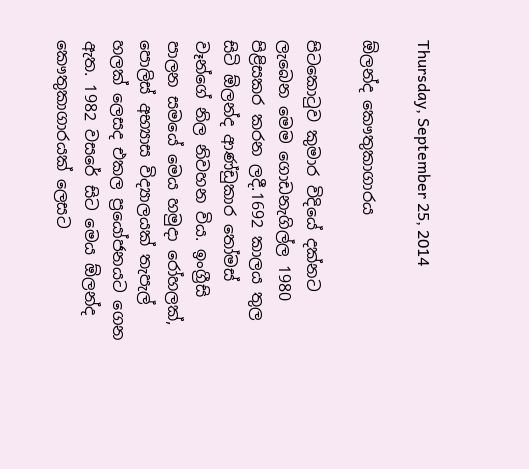Thursday, September 25, 2014

ඕලන්ද කෞතුකාගාරය

පිටකොටුව කුමාර විදියේ දක්නට ලැබෙන මෙම ගොඩනැගිල්ල 1980 පිළිසකර කරන ලදී.1692 කාලය තුල සිටි ඕලන්ද ආණ්ඩුකාර තෝමස් වෑන්ගේ නිල නිවහන විය. ඉංග්‍රීසි පාලන සමයේ මෙය හමුදා රෝහලක්, පොලිස් අභ්‍යාස විද්‍යාලයක් තැපැල් හලක් ලෙසද එකල ප්‍රයෝජනයට ගෙන ඇත. 1982 වසරේ සිට මෙය ඕලන්ද කෞතුකාගාරයක් ලෙසට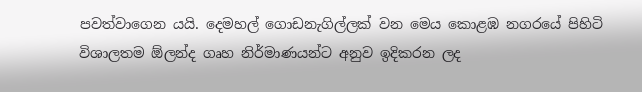පවත්වාගෙන යයි. දෙමහල් ගොඩනැගිල්ලක් වන මෙය කොළඹ නගරයේ පිහිටි විශාලතම ඕලන්ද ගෘහ නිර්මාණයන්ට අනුව ඉදිකරන ලද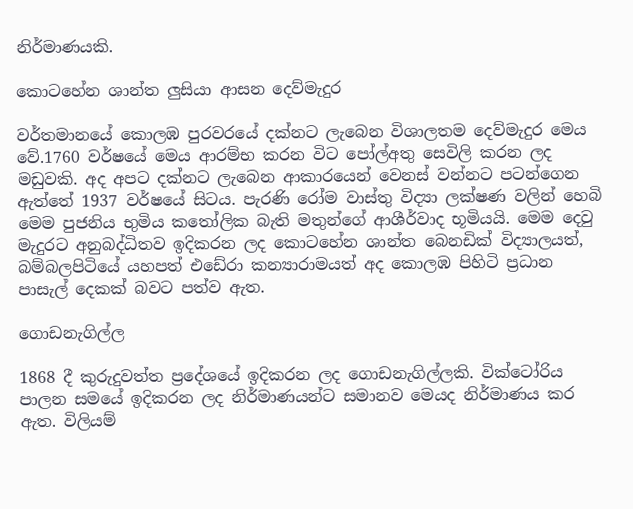නිර්මාණයකි.

කොටහේන ශාන්ත ලුසියා ආසන දෙව්මැදුර

වර්තමානයේ කොලඹ පුරවරයේ දක්නට ලැබෙන විශාලතම දෙව්මැදුර මෙය වේ.1760 වර්ෂයේ මෙය ආරම්භ කරන විට පෝල්අතු සෙවිලි කරන ලද මඩුවකි. අද අපට දක්නට ලැබෙන ආකාරයෙන් වෙනස් වන්නට පටන්ගෙන ඇත්තේ 1937 වර්ෂයේ සිටය. පැරණි රෝම වාස්තු විද්‍යා ලක්ෂණ වලින් හෙබි මෙම පුජනිය භුමිය කතෝලික බැති මතුන්ගේ ආශීර්වාද භූමියයි. මෙම දෙවු මැදුරට අනුබද්ධිතව ඉදිකරන ලද කොටහේන ශාන්ත බෙනඩික් විද්‍යාලයත්, බම්බලපිටියේ යහපත් එඩේරා කන්‍යාරාමයත් අද කොලඹ පිහිටි ප්‍රධාන පාසැල් දෙකක් බවට පත්ව ඇත.

ගොඩනැගිල්ල

1868 දී කුරුදුවත්ත ප්‍රදේශයේ ඉදිකරන ලද ගොඩනැගිල්ලකි. වික්ටෝරිය පාලන සමයේ ඉදිකරන ලද නිර්මාණයන්ට සමානව මෙයද නිර්මාණය කර ඇත. විලියම්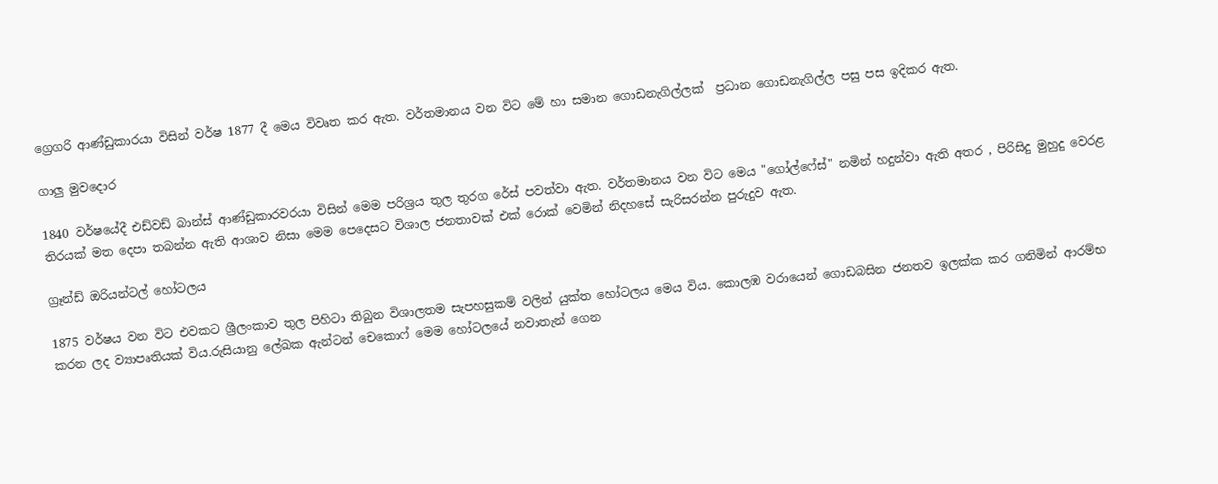ග්‍රෙගරි ආණ්ඩුකාරයා විසින් වර්ෂ 1877 දී මෙය විවෘත කර ඇත. වර්තමානය වන විට මේ හා සමාන ගොඩනැගිල්ලක්  ප්‍රධාන ගොඩනැගිල්ල පසු පස ඉදිකර ඇත.

ගාලු මුවදොර

1840 වර්ෂයේදී එඩ්වඩ් බාන්ස් ආණ්ඩුකාරවරයා විසින් මෙම පරිශ්‍රය තුල තුරග රේස් පවත්වා ඇත. වර්තමානය වන විට මෙය "ගෝල්ෆේස්" නමින් හදුන්වා ඇති අතර , පිරිසිදු මුහුදු වෙරළ තිරයක් මත දෙපා තබන්න ඇති ආශාව නිසා මෙම පෙදෙසට විශාල ජනතාවක් එක් රොක් වෙමින් නිදහසේ සැරිසරන්න පුරුදුව ඇත.

ග්‍රෑන්ඩ් ඔරියන්ටල් හෝටලය

1875 වර්ෂය වන විට එවකට ශ්‍රීලංකාව තුල පිහිටා තිබුන විශාලතම සැපහසුකම් වලින් යුක්ත හෝටලය මෙය විය. කොලඹ වරායෙන් ගොඩබසින ජනතව ඉලක්ක කර ගනිමින් ආරම්භ කරන ලද ව්‍යාපෘතියක් විය.රුසියානු ලේඛක ඇන්ටන් චෙකොෆ් මෙම හෝටලයේ නවාතැන් ගෙන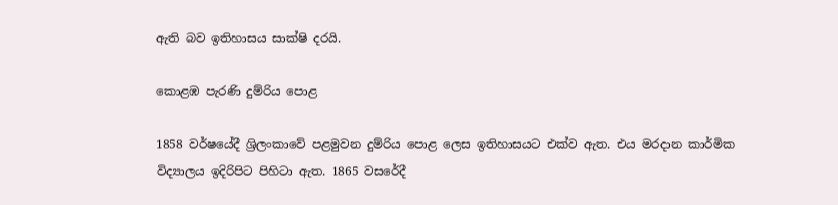ඇති බව ඉතිහාසය සාක්ෂි දරයි.

කොළඹ පැරණි දුම්රිය පොළ

1858 වර්ෂයේදී ශ්‍රිලංකාවේ පළමුවන දුම්රිය පොළ ලෙස ඉතිහාසයට එක්ව ඇත. එය මරදාන කාර්මික විද්‍යාලය ඉදිරිපිට පිහිටා ඇත. 1865 වසරේදී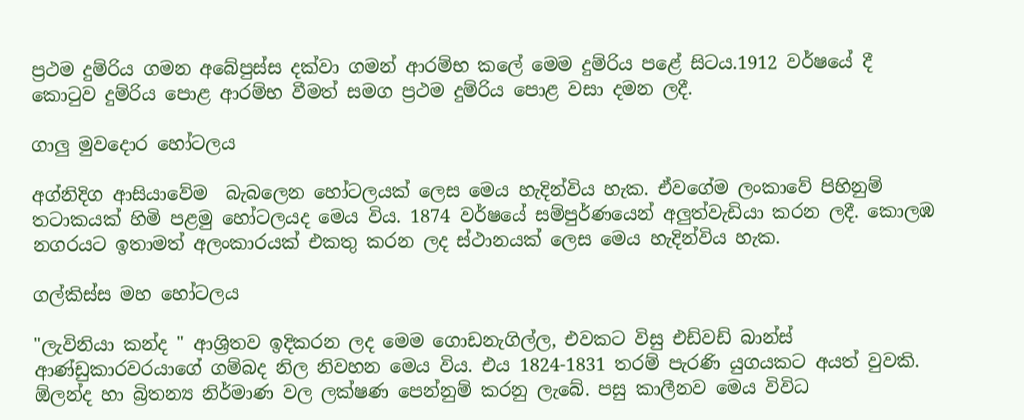ප්‍රථම දුම්රිය ගමන අබේපුස්ස දක්වා ගමන් ආරම්භ කලේ මෙම දුම්රිය පළේ සිටය.1912 වර්ෂයේ දී කොටුව දුම්රිය පොළ ආරම්භ වීමත් සමග ප්‍රථම දුම්රිය පොළ වසා දමන ලදී.

ගාලු මුවදොර හෝටලය

අග්නිදිග ආසියාවේම  බැබලෙන හෝටලයක් ලෙස මෙය හැදින්විය හැක. ඒවගේම ලංකාවේ පිහිනුම් තටාකයක් හිමි පළමු හෝටලයද මෙය විය. 1874 වර්ෂයේ සම්පුර්ණයෙන් අලුත්වැඩියා කරන ලදී. කොලඹ නගරයට ඉතාමත් අලංකාරයක් එකතු කරන ලද ස්ථානයක් ලෙස මෙය හැදින්විය හැක.

ගල්කිස්ස මහ හෝටලය

"ලැවිනියා කන්ද " ආශ්‍රිතව ඉදිකරන ලද මෙම ගොඩනැගිල්ල, එවකට විසු එඩ්වඩ් බාන්ස් ආණ්ඩුකාරවරයාගේ ගම්බද නිල නිවහන මෙය විය. එය 1824-1831 තරම් පැරණි යුගයකට අයත් වුවකි. ඕලන්ද හා බ්‍රිතන්‍ය නිර්මාණ වල ලක්ෂණ පෙන්නුම් කරනු ලැබේ. පසු කාලීනව මෙය විවිධ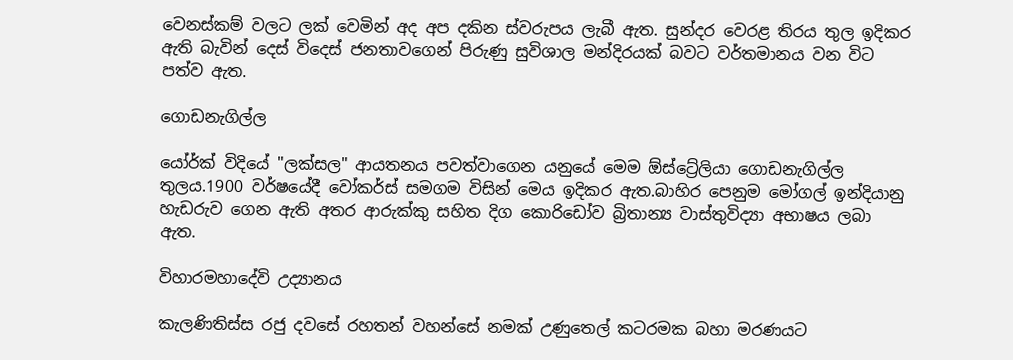වෙනස්කම් වලට ලක් වෙමින් අද අප දකින ස්වරුපය ලැබී ඇත. සුන්දර වෙරළ තිරය තුල ඉදිකර ඇති බැවින් දෙස් විදෙස් ජනතාවගෙන් පිරුණු සුවිශාල මන්දිරයක් බවට වර්තමානය වන විට පත්ව ඇත.

ගොඩනැගිල්ල

යෝර්ක් විදියේ "ලක්සල" ආයතනය පවත්වාගෙන යනුයේ මෙම ඕස්ට්‍රේලියා ගොඩනැගිල්ල තුලය.1900 වර්ෂයේදී වෝකර්ස් සමගම විසින් මෙය ඉදිකර ඇත.බාහිර පෙනුම මෝගල් ඉන්දියානු හැඩරුව ගෙන ඇති අතර ආරුක්කු සහිත දිග කොරිඩෝව බ්‍රිතාන්‍ය වාස්තුවිද්‍යා අභාෂය ලබා ඇත.

විහාරමහාදේවි උද්‍යානය

කැලණිතිස්ස රජු දවසේ රහතන් වහන්සේ නමක් උණුතෙල් කටරමක බහා මරණයට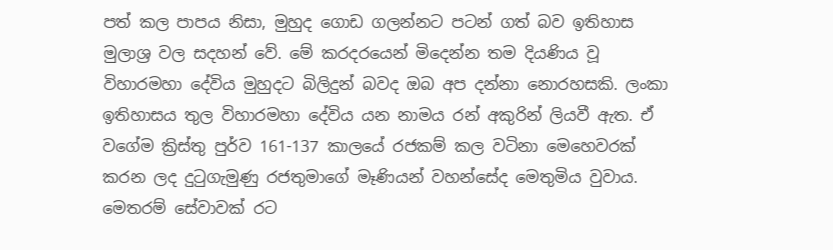පත් කල පාපය නිසා, මුහුද ගොඩ ගලන්නට පටන් ගත් බව ඉතිහාස මුලාශ්‍ර වල සදහන් වේ. මේ කරදරයෙන් මිදෙන්න තම දියණිය වූ විහාරමහා දේවිය මුහුදට බිලිදුන් බවද ඔබ අප දන්නා නොරහසකි. ලංකා ඉතිහාසය තුල විහාරමහා දේවිය යන නාමය රන් අකුරින් ලියවී ඇත. ඒ වගේම ක්‍රිස්තු පුර්ව 161-137 කාලයේ රජකම් කල වටිනා මෙහෙවරක් කරන ලද දුටුගැමුණු රජතුමාගේ මෑණියන් වහන්සේද මෙතුමිය වුවාය. මෙතරම් සේවාවක් රට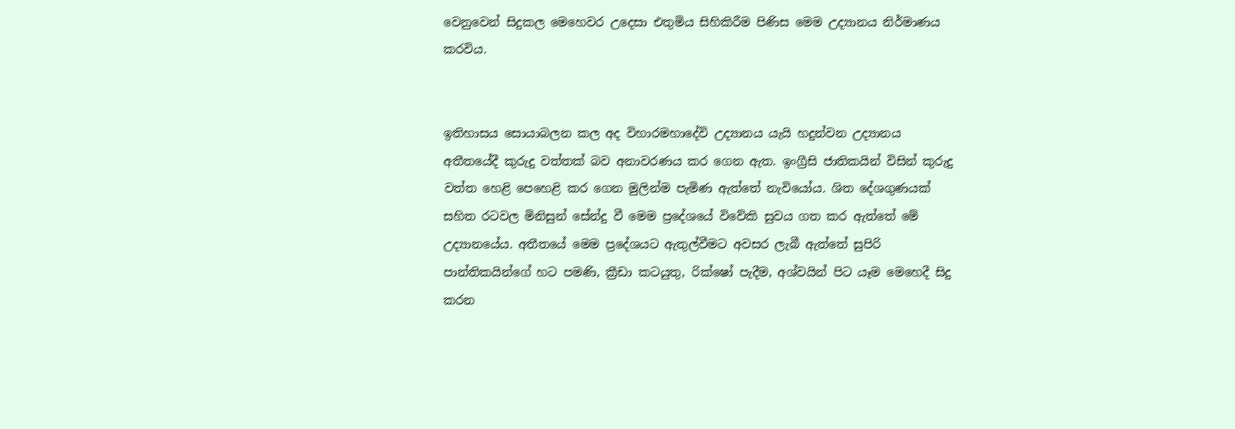වෙනුවෙන් සිදුකල මෙහෙවර උදෙසා එතුමිය සිහිකිරීම පිණිස මෙම උද්‍යානය නිර්මාණය කරවිය.


ඉතිහාසය සොයාබලන කල අද විහාරමහාදේවි උද්‍යානය යැයි හදුන්වන උද්‍යානය අතීතයේදී කුරුදු වත්තක් බව අනාවරණය කර ගෙන ඇත. ඉංග්‍රීසි ජාතිකයින් විසින් කුරුදු වත්ත හෙළි පෙහෙළි කර ගෙන මුලින්ම පැමිණ ඇත්තේ නැවියෝය. ශිත දේශගුණයක් සහිත රටවල මිනිසුන් සේන්දු වී මෙම ප්‍රදේශයේ විවේකි සුවය ගත කර ඇත්තේ මේ උද්‍යානයේය. අතීතයේ මෙම ප්‍රදේශයට ඇතුල්වීමට අවසර ලැබී ඇත්තේ සුපිරි පාන්තිකයින්ගේ හට පමණි, ක්‍රීඩා කටයුතු, රික්ෂෝ පැදීම, අශ්වයින් පිට යෑම මෙහෙදී සිදු කරන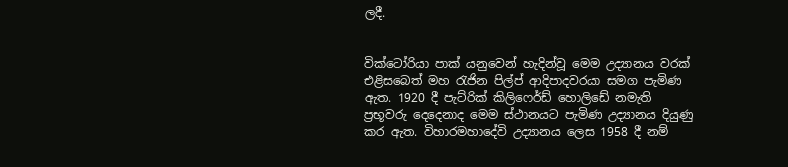ලදී.


වික්ටෝරියා පාක් යනුවෙන් හැදින්වූ මෙම උද්‍යානය වරක් එළිසබෙත් මහ රැජින පිල්ප් ආදිපාදවරයා සමග පැමිණ ඇත. 1920 දී පැට්රික් කිලිෆෙර්ඩ් හොලිඩේ නමැති ප්‍රභූවරු දෙදෙනාද මෙම ස්ථානයට පැමිණ උද්‍යානය දියුණු කර ඇත. විහාරමහාදේවි උද්‍යානය ලෙස 1958 දී නම්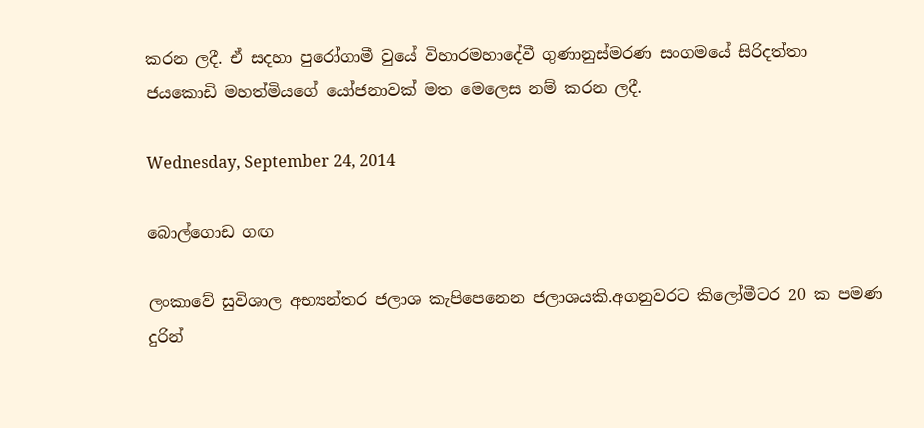කරන ලදී. ඒ සදහා පුරෝගාමී වුයේ විහාරමහාදේවී ගුණානුස්මරණ සංගමයේ සිරිදත්තා  ජයකොඩි මහත්මියගේ යෝජනාවක් මත මෙලෙස නම් කරන ලදී.

Wednesday, September 24, 2014

බොල්ගොඩ ගඟ

ලංකාවේ සුවිශාල අභ්‍යන්තර ජලාශ කැපිපෙනෙන ජලාශයකි.අගනුවරට කිලෝමීටර 20 ක පමණ දුරින්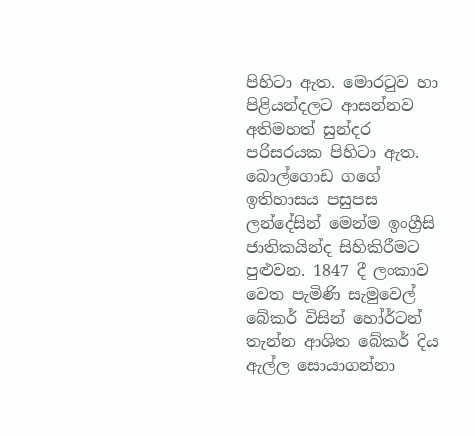පිහිටා ඇත. මොරටුව හා පිළියන්දලට ආසන්නව අතිමහත් සුන්දර පරිසරයක පිහිටා ඇත. බොල්ගොඩ ගගේ ඉතිහාසය පසුපස ලන්දේසින් මෙන්ම ඉංග්‍රීසි ජාතිකයින්ද සිහිකිරීමට පුළුවන. 1847 දී ලංකාව වෙත පැමිණි සැමුවෙල් බේකර් විසින් හෝර්ටන් තැන්න ආශිත බේකර් දිය ඇල්ල සොයාගන්නා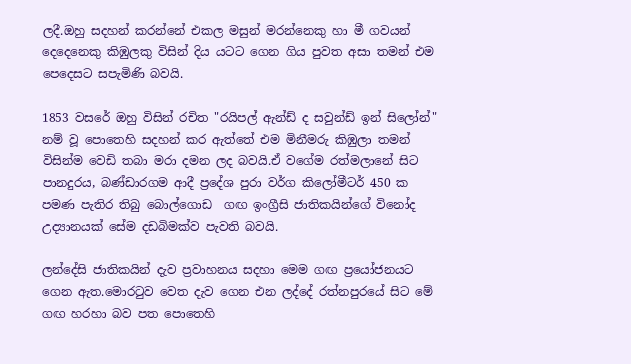ලදී.ඔහු සදහන් කරන්නේ එකල මසුන් මරන්නෙකු හා මී ගවයන් දෙදෙනෙකු කිඹුලකු විසින් දිය යටට ගෙන ගිය පුවත අසා තමන් එම පෙදෙසට සපැමිණි බවයි.

1853 වසරේ ඔහු විසින් රචිත "රයිපල් ඇන්ඩ් ද සවුන්ඩ් ඉන් සිලෝන්" නම් වූ පොතෙහි සදහන් කර ඇත්තේ එම මිනීමරු කිඹුලා තමන් විසින්ම වෙඩි තබා මරා දමන ලද බවයි.ඒ වගේම රත්මලානේ සිට පානදුරය, බණ්ඩාරගම ආදී ප්‍රදේශ පුරා වර්ග කිලෝමීටර් 450 ක පමණ පැතිර තිබු බොල්ගොඩ  ගඟ ඉංග්‍රීසි ජාතිකයින්ගේ විනෝද උද්‍යානයක් සේම දඩබිමක්ව පැවති බවයි.

ලන්දේසි ජාතිකයින් දැව ප්‍රවාහනය සදහා මෙම ගඟ ප්‍රයෝජනයට ගෙන ඇත.මොරටුව වෙත දැව ගෙන එන ලද්දේ රත්නපුරයේ සිට මේ  ගඟ හරහා බව පත පොතෙහි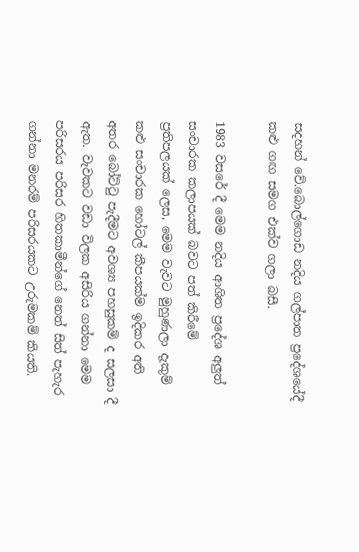සදහන් වේ.බොල්ගොඩ නදිය ගල්පාත ප්‍රදේශයේදී කළු ගඟ සමග එක්ව ගලා බසී.

1983 වසරේ දී මෙම නදිය ආශිත ප්‍රදේශ අලුත් සංචාරක කලාපයක් බවට පත් කිරීමේ ප්‍රතිපලයක් ලෙස, මෙම වැවට මුහුණලා දැකුම් කළු සංචාරක හෝටල් කීපයක්ම ඉදිකර අති අතර බෝට්ටු පැදීමට අවශ්‍ය පහසුකම් ද සලසා දී ඇත. වැවකට වඩා විලක අසිරිය ගන්නා මෙම පරිසරය පරිසර හිතකාමීන්ගේ නෙත් සිත් පැහැර ගන්නා මනරම් පරිසරයකට උරුමකම් කියති.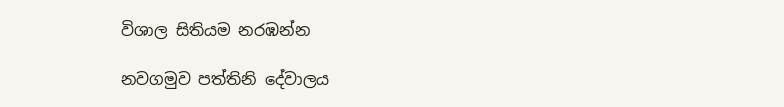විශාල සිතියම නරඹන්න

නවගමුව පත්තිනි දේවාලය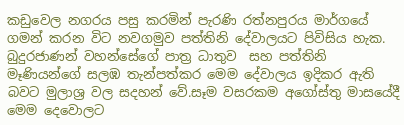කඩුවෙල නගරය පසු කරමින් පැරණි රත්නපුරය මාර්ගයේ ගමන් කරන විට නවගමුව පත්තිනි දේවාලයට පිවිසිය හැක. බුදුරජාණන් වහන්සේගේ පාත්‍ර ධාතුව  සහ පත්තිනි මෑණියන්ගේ සලඹ තැන්පත්කර මෙම දේවාලය ඉදිකර ඇති බවට මුලාශ්‍ර වල සදහන් වේ.සෑම වසරකම අගෝස්තු මාසයේදී මෙම දෙවොලට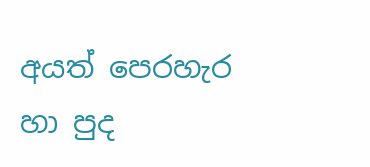අයත් පෙරහැර හා පුද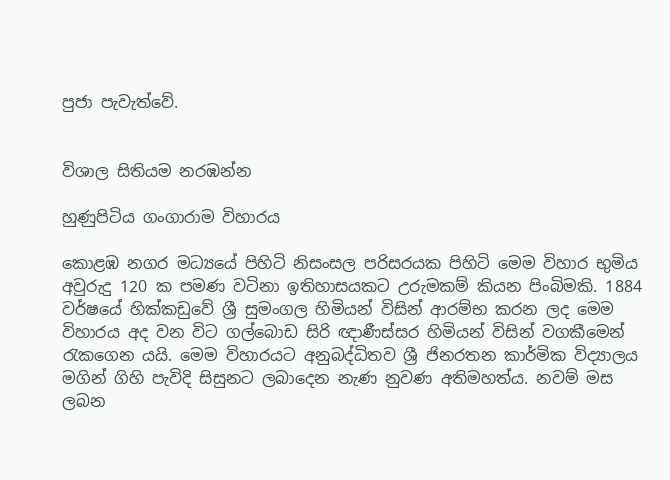පුජා පැවැත්වේ.


විශාල සිතියම නරඹන්න

හුණුපිටිය ගංගාරාම විහාරය

කොළඹ නගර මධ්‍යයේ පිහිටි නිසංසල පරිසරයක පිහිටි මෙම විහාර භුමිය අවුරුදු 120 ක පමණ වටිනා ඉතිහාසයකට උරුමකම් කියන පිංබිමකි. 1884 වර්ෂයේ හික්කඩුවේ ශ්‍රී සුමංගල හිමියන් විසින් ආරම්භ කරන ලද මෙම විහාරය අද වන විට ගල්බොඩ සිරි ඥාණීස්සර හිමියන් විසින් වගකීමෙන් රැකගෙන යයි. මෙම විහාරයට අනුබද්ධිතව ශ්‍රී ජිනරතන කාර්මික විද්‍යාලය මගින් ගිහි පැවිදි සිසුනට ලබාදෙන නැණ නුවණ අතිමහත්ය. නවම් මස ලබන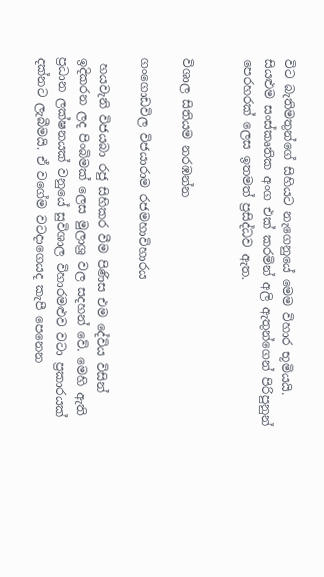විට බැතිමතුන්ගේ සිහියට නැගෙනුයේ මෙම විහාර භූමියයි. සියළුම සංස්‌කෘතික අංග එක් කරමින් අලි ඇතුන්ගෙන් පිරිපුනුන් පෙරහරක් ලෙස ඉතමත් ප්‍රසිද්ධව ඇත.


විශාල සිතියම නරඹන්න

ගංගොඩවිල විජයාරාම රජමහාවිහාරය

 හයවැනි විජයබා රජු සිහිකර වීම පිණිස එම දේවිය විසින් ඉදිකරන ලද පිංබිමක් ලෙස මුලාශ්‍ර වල සදහන් වේ. මෙහි ඇති ප්‍රධාන ලක්ෂනයක් වනුයේ සුවිශාල විහාරමළුව වටා ප්‍රකාරයක් දක්නට ලැබීමයි. ඒ වගේම වටදාගෙයද කැපී පෙනෙන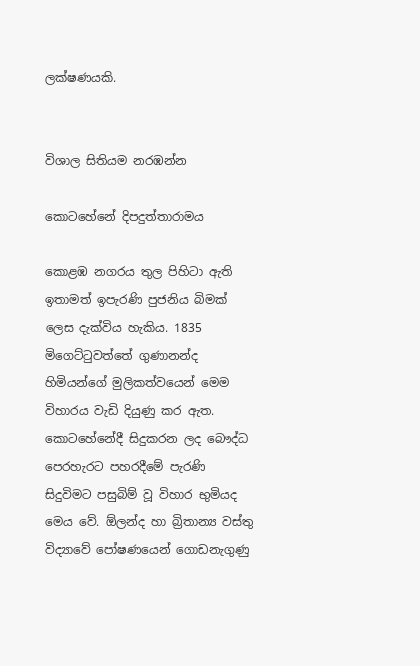ලක්ෂණයකි.


විශාල සිතියම නරඹන්න

කොටහේනේ දිපදුත්තාරාමය

කොළඹ නගරය තුල පිහිටා ඇති ඉතාමත් ඉපැරණි පුජනිය බිමක් ලෙස දැක්විය හැකිය. 1835 මිගෙට්ටුවත්තේ ගුණානන්ද හිමියන්ගේ මුලිකත්වයෙන් මෙම විහාරය වැඩි දියුණු කර ඇත. කොටහේනේදී සිදුකරන ලද බෞද්ධ පෙරහැරට පහරදීමේ පැරණි සිදුවිමට පසුබිම් වූ විහාර භුමියද මෙය වේ. ඕලන්ද හා බ්‍රිතාන්‍ය වස්තු විද්‍යාවේ පෝෂණයෙන් ගොඩනැගුණු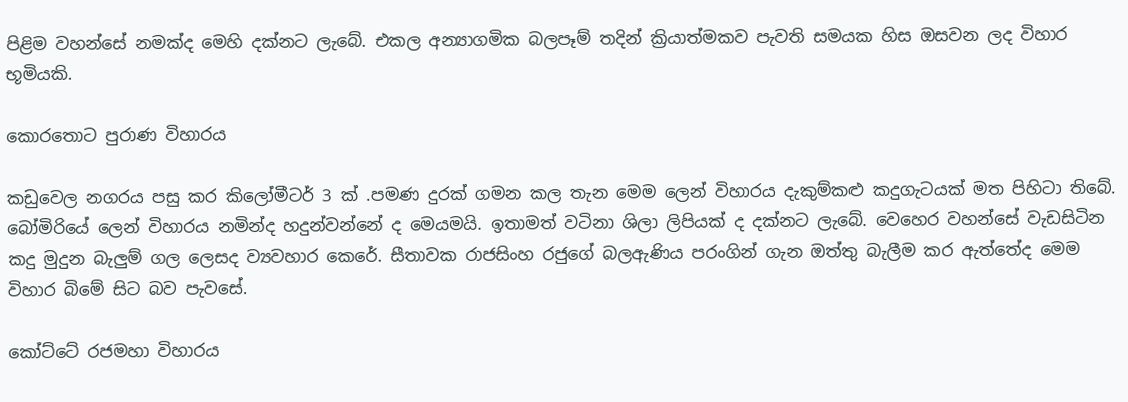පිළිම වහන්සේ නමක්ද මෙහි දක්නට ලැබේ. එකල අන්‍යාගමික බලපෑම් තදින් ක්‍රියාත්මකව පැවති සමයක හිස ඔසවන ලද විහාර භූමියකි.

කොරතොට පුරාණ විහාරය

කඩුවෙල නගරය පසු කර කිලෝමීටර් 3 ක් .පමණ දුරක් ගමන කල තැන මෙම ලෙන් විහාරය දැකුම්කළු කදුගැටයක් මත පිහිටා තිබේ. බෝමිරියේ ලෙන් විහාරය නමින්ද හදුන්වන්නේ ද මෙයමයි. ඉතාමත් වටිනා ශිලා ලිපියක් ද දක්නට ලැබේ. වෙහෙර වහන්සේ වැඩසිටින කදු මුදුන බැලුම් ගල ලෙසද ව්‍යවහාර කෙරේ. සීතාවක රාජසිංහ රජුගේ බලඇණිය පරංගින් ගැන ඔත්තු බැලීම කර ඇත්තේද මෙම විහාර බිමේ සිට බව පැවසේ.

කෝට්ටේ රජමහා විහාරය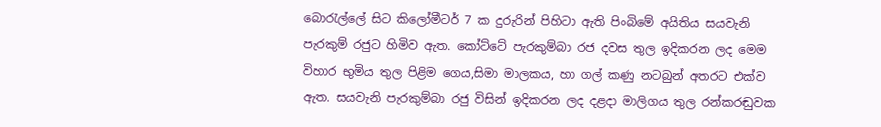බොරැල්ලේ සිට කිලෝමීටර් 7 ක දුරුරින් පිහිටා ඇති පිංබිමේ අයිතිය සයවැනි පැරකුම් රජුට හිමිව ඇත. කෝට්ටේ පැරකුම්බා රජ දවස තුල ඉදිකරන ලද මෙම විහාර භුමිය තුල පිළිම ගෙය,සිමා මාලකය, හා ගල් කණු නටබුන් අතරට එක්ව ඇත. සයවැනි පැරකුම්බා රජු විසින් ඉදිකරන ලද දළදා මාලිගය තුල රන්කරඬුවක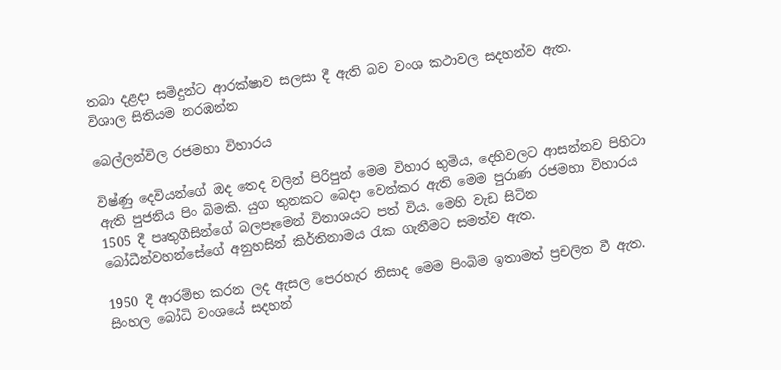තබා දළදා සමිදුන්ට ආරක්ෂාව සලසා දී ඇති බව වංශ කථාවල සදහන්ව ඇත.
විශාල සිතියම නරඹන්න

බෙල්ලන්විල රජමහා විහාරය

විෂ්ණු දෙවියන්ගේ ඔද තෙද වලින් පිරිපුන් මෙම විහාර භුමිය, දෙහිවලට ආසන්නව පිහිටා ඇති පුජනිය පිං බිමකි. යුග තුනකට බෙදා වෙන්කර ඇති මෙම පුරාණ රජමහා විහාරය 1505 දී පෘතුගීසින්ගේ බලපෑමෙන් විනාශයට පත් විය. මෙහි වැඩ සිටින බෝධීන්වහන්සේගේ අනුහසින් කිර්තිනාමය රැක ගැනීමට සමත්ව ඇත.

1950 දී ආරම්භ කරන ලද ඇසල පෙරහැර නිසාද මෙම පිංබිම ඉතාමත් ප්‍රචලිත වී ඇත. සිංහල බෝධි වංශයේ සදහන්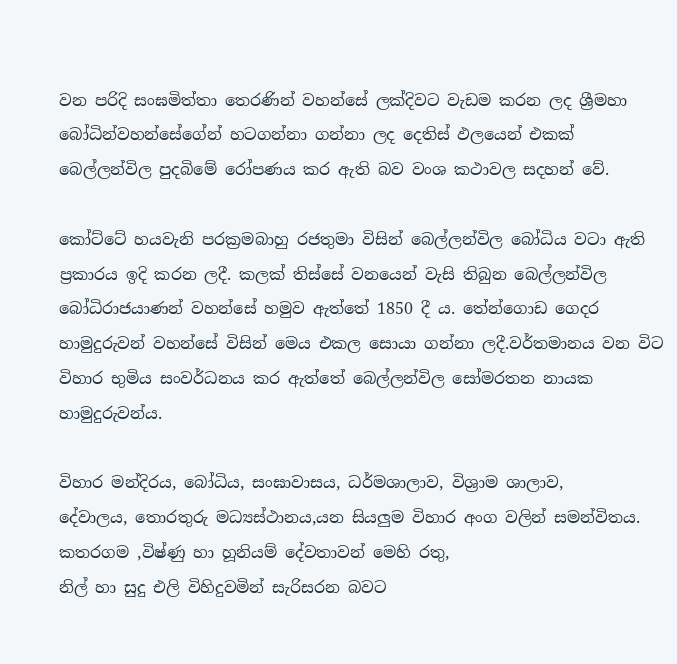වන පරිදි සංඝමිත්තා තෙරණින් වහන්සේ ලක්දිවට වැඩම කරන ලද ශ්‍රීමහා බෝධින්වහන්සේගේන් හටගන්නා ගන්නා ලද දෙතිස් ඵලයෙන් එකක් බෙල්ලන්විල පුදබිමේ රෝපණය කර ඇති බව වංශ කථාවල සදහන් වේ.

කෝට්ටේ හයවැනි පරක්‍රමබාහු රජතුමා විසින් බෙල්ලන්විල බෝධිය වටා ඇති ප්‍රකාරය ඉදි කරන ලදී. කලක් තිස්සේ වනයෙන් වැසි තිබුන බෙල්ලන්විල බෝධිරාජයාණන් වහන්සේ හමුව ඇත්තේ 1850 දී ය. තේන්ගොඩ ගෙදර හාමුදුරුවන් වහන්සේ විසින් මෙය එකල සොයා ගන්නා ලදී.වර්තමානය වන විට විහාර භුමිය සංවර්ධනය කර ඇත්තේ බෙල්ලන්විල සෝමරතන නායක හාමුදුරුවන්ය.

විහාර මන්දිරය, බෝධිය, සංඝාවාසය, ධර්මශාලාව, විශ්‍රාම ශාලාව,
දේවාලය, තොරතුරු මධ්‍යස්ථානය,යන සියලුම විහාර අංග වලින් සමන්විතය. කතරගම ,විෂ්ණු හා හූනියම් දේවතාවන් මෙහි රතු,
නිල් හා සුදු එලි විහිදුවමින් සැරිසරන බවට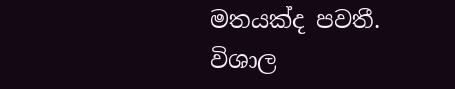මතයක්ද පවතී.
විශාල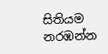සිතියම නරඹන්න